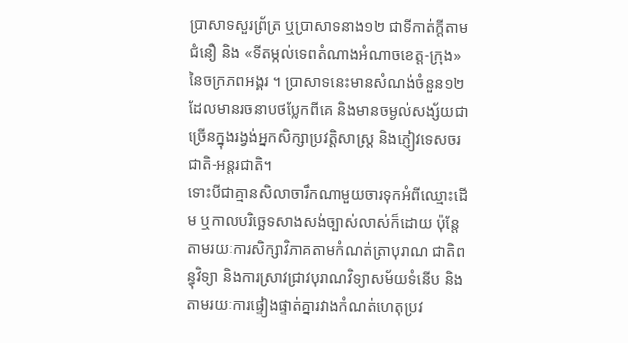ប្រាសាទសួរព្រ័ត្រ ឬប្រាសាទនាង១២ ជាទីកាត់ក្ដីតាមជំនឿ និង «ទីតម្កល់ទេពតំណាងអំណាចខេត្ត-ក្រុង» នៃចក្រភពអង្គរ ។ ប្រាសាទនេះមានសំណង់ចំនួន១២ ដែលមានរចនាបថប្លែកពីគេ និងមានចម្ងល់សង្ស័យជាច្រើនក្នុងរង្វង់អ្នកសិក្សាប្រវត្តិសាស្ត្រ និងភ្ញៀវទេសចរជាតិ-អន្តរជាតិ។
ទោះបីជាគ្មានសិលាចារឹកណាមួយចារទុកអំពីឈ្មោះដើម ឬកាលបរិច្ឆេទសាងសង់ច្បាស់លាស់ក៏ដោយ ប៉ុន្តែតាមរយៈការសិក្សាវិភាគតាមកំណត់ត្រាបុរាណ ជាតិពន្ធុវិទ្យា និងការស្រាវជ្រាវបុរាណវិទ្យាសម័យទំនើប និងតាមរយៈការផ្ទៀងផ្ទាត់គ្នារវាងកំណត់ហេតុប្រវ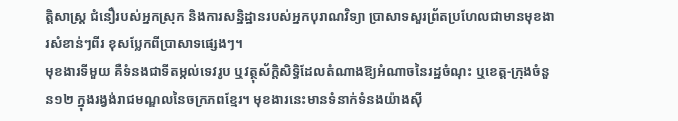ត្តិសាស្ត្រ ជំនឿរបស់អ្នកស្រុក និងការសន្និដ្ឋានរបស់អ្នកបុរាណវិទ្យា ប្រាសាទសួរព្រ័តប្រហែលជាមានមុខងារសំខាន់ៗពីរ ខុសប្លែកពីប្រាសាទផ្សេងៗ។
មុខងារទីមួយ គឺទំនងជាទីតម្កល់ទេវរូប ឬវត្ថុស័ក្តិសិទ្ធិដែលតំណាងឱ្យអំណាចនៃរដ្ឋចំណុះ ឬខេត្ត-ក្រុងចំនួន១២ ក្នុងរង្វង់រាជមណ្ឌលនៃចក្រភពខ្មែរ។ មុខងារនេះមានទំនាក់ទំនងយ៉ាងស៊ី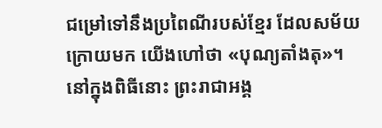ជម្រៅទៅនឹងប្រពៃណីរបស់ខ្មែរ ដែលសម័យក្រោយមក យើងហៅថា «បុណ្យតាំងតុ»។ នៅក្នុងពិធីនោះ ព្រះរាជាអង្គ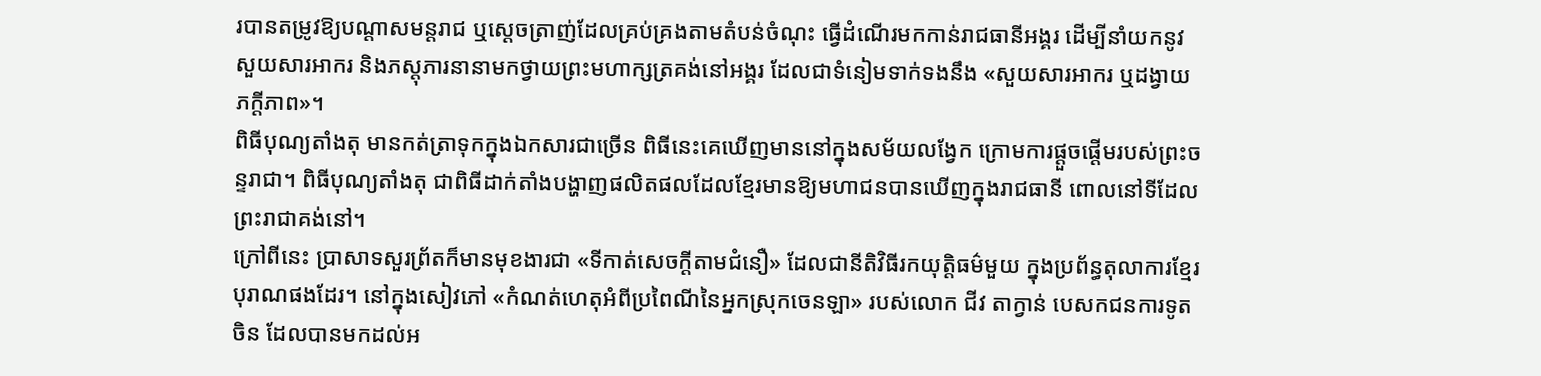របានតម្រូវឱ្យបណ្ដាសមន្តរាជ ឬស្ដេចត្រាញ់ដែលគ្រប់គ្រងតាមតំបន់ចំណុះ ធ្វើដំណើរមកកាន់រាជធានីអង្គរ ដើម្បីនាំយកនូវសួយសារអាករ និងភស្តុភារនានាមកថ្វាយព្រះមហាក្សត្រគង់នៅអង្គរ ដែលជាទំនៀមទាក់ទងនឹង «សួយសារអាករ ឬដង្វាយភក្តីភាព»។
ពិធីបុណ្យតាំងតុ មានកត់ត្រាទុកក្នុងឯកសារជាច្រើន ពិធីនេះគេឃើញមាននៅក្នុងសម័យលង្វែក ក្រោមការផ្ដួចផ្ដើមរបស់ព្រះចន្ទរាជា។ ពិធីបុណ្យតាំងតុ ជាពិធីដាក់តាំងបង្ហាញផលិតផលដែលខ្មែរមានឱ្យមហាជនបានឃើញក្នុងរាជធានី ពោលនៅទីដែលព្រះរាជាគង់នៅ។
ក្រៅពីនេះ ប្រាសាទសួរព្រ័តក៏មានមុខងារជា «ទីកាត់សេចក្ដីតាមជំនឿ» ដែលជានីតិវិធីរកយុត្តិធម៌មួយ ក្នុងប្រព័ន្ធតុលាការខ្មែរបុរាណផងដែរ។ នៅក្នុងសៀវភៅ «កំណត់ហេតុអំពីប្រពៃណីនៃអ្នកស្រុកចេនឡា» របស់លោក ជីវ តាក្វាន់ បេសកជនការទូតចិន ដែលបានមកដល់អ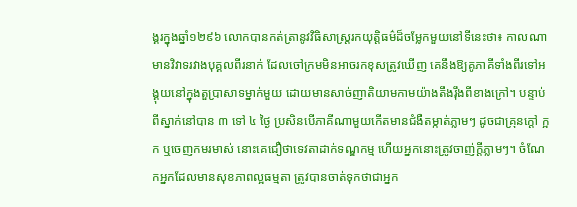ង្គរក្នុងឆ្នាំ១២៩៦ លោកបានកត់ត្រានូវវិធិសាស្ត្ររកយុត្តិធម៌ដ៏ចម្លែកមួយនៅទីនេះថា៖ កាលណាមានវិវាទរវាងបុគ្គលពីរនាក់ ដែលចៅក្រមមិនអាចរកខុសត្រូវឃើញ គេនឹងឱ្យគូភាគីទាំងពីរទៅអង្គុយនៅក្នុងតួប្រាសាទម្នាក់មួយ ដោយមានសាច់ញាតិយាមកាមយ៉ាងតឹងរ៉ឹងពីខាងក្រៅ។ បន្ទាប់ពីស្នាក់នៅបាន ៣ ទៅ ៤ ថ្ងៃ ប្រសិនបើភាគីណាមួយកើតមានជំងឺតម្កាត់ភ្លាមៗ ដូចជាគ្រុនក្ដៅ ក្អក ឬចេញកមរមាស់ នោះគេជឿថាទេវតាដាក់ទណ្ឌកម្ម ហើយអ្នកនោះត្រូវចាញ់ក្ដីភ្លាមៗ។ ចំណែកអ្នកដែលមានសុខភាពល្អធម្មតា ត្រូវបានចាត់ទុកថាជាអ្នក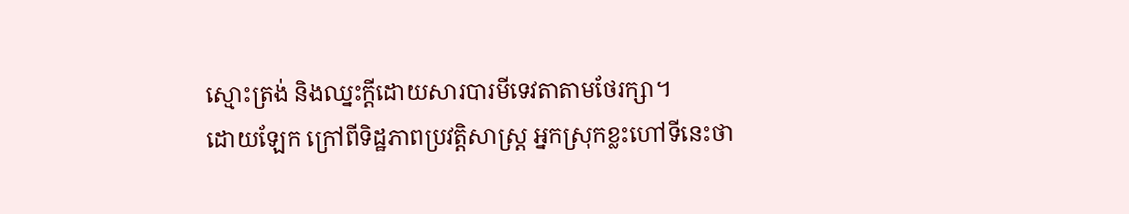ស្មោះត្រង់ និងឈ្នះក្ដីដោយសារបារមីទេវតាតាមថែរក្សា។
ដោយឡែក ក្រៅពីទិដ្ឋភាពប្រវត្តិសាស្ត្រ អ្នកស្រុកខ្លះហៅទីនេះថា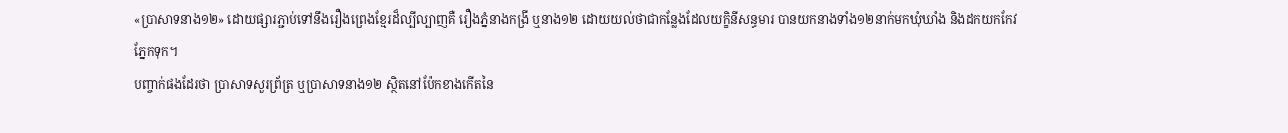«ប្រាសាទនាង១២» ដោយផ្សារភ្ជាប់ទៅនឹងរឿងព្រេងខ្មែរដ៏ល្បីល្បាញគឺ រឿងភ្នំនាងកង្រី ឬនាង១២ ដោយយល់ថាជាកន្លែងដែលយក្ខិនីសន្ធមារ បានយកនាងទាំង១២នាក់មកឃុំឃាំង និងដកយកកែវភ្នែកទុក។
បញ្ចាក់ផងដែរថា ប្រាសាទសួរព្រ័ត្រ ឬប្រាសាទនាង១២ ស្ថិតនៅប៉ែកខាងកើតនៃ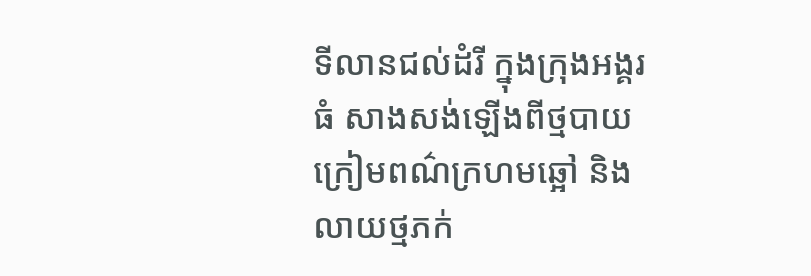ទីលានជល់ដំរី ក្នុងក្រុងអង្គរធំ សាងសង់ឡើងពីថ្មបាយក្រៀមពណ៌ក្រហមឆ្អៅ និងលាយថ្មភក់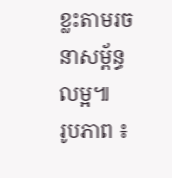ខ្លះតាមរចនាសម្ព័ន្ធលម្អ៕
រូបភាព ៖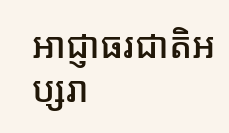អាជ្ញាធរជាតិអប្សរា